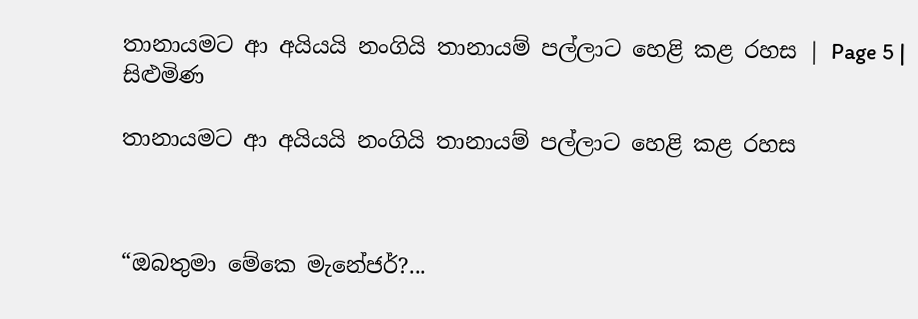තානායමට ආ අයියයි නංගියි තානායම් පල්ලාට හෙළි කළ රහස | Page 5 | සිළුමිණ

තානායමට ආ අයියයි නංගියි තානායම් පල්ලාට හෙළි කළ රහස



“ඔබතුමා මේකෙ මැනේජර්?...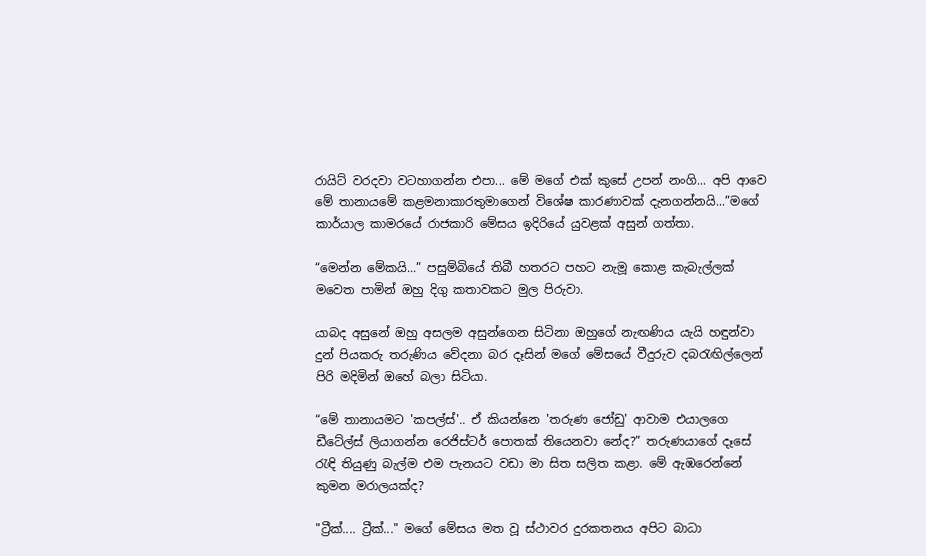රායිට් වරදවා වටහාගන්න එපා... මේ මගේ එක් කුසේ උපන් නංගි... අපි ආවෙ මේ තානායමේ කළමනාකාරතුමාගෙන් විශේෂ කාරණාවක් දැනගන්නයි...”මගේ කාර්යාල කාමරයේ රාජකාරි මේසය ඉදිරියේ යුවළක් අසුන් ගත්තා.

“මෙන්න මේකයි...” පසුම්බියේ තිබී හතරට පහට නැමූ කොළ කැබැල්ලක් මවෙත පාමින් ඔහු දිගු කතාවකට මුල පිරුවා.

යාබද අසුනේ ඔහු අසලම අසුන්ගෙන සිටිනා ඔහුගේ නැඟණිය යැයි හඳුන්වා දුන් පියකරු තරුණිය වේදනා බර දෑසින් මගේ මේසයේ වීදුරුව දබරැඟිල්ලෙන් පිරි මදිමින් ඔහේ බලා සිටියා.

“මේ තානායමට 'කපල්ස්'.. ඒ කියන්නෙ 'තරුණ ජෝඩු' ආවාම එයාලගෙ ඩීටේල්ස් ලියාගන්න රෙජිස්ටර් පොතක් තියෙනවා නේද?” තරුණයාගේ දෑසේ රැඳි තියුණු බැල්ම එම පැනයට වඩා මා සිත සලිත කළා. මේ ඇඹරෙන්නේ කුමන මරාලයක්ද?

"ට්‍රීක්.... ට්‍රීක්..." මගේ මේසය මත වූ ස්ථාවර දුරකතනය අපිට බාධා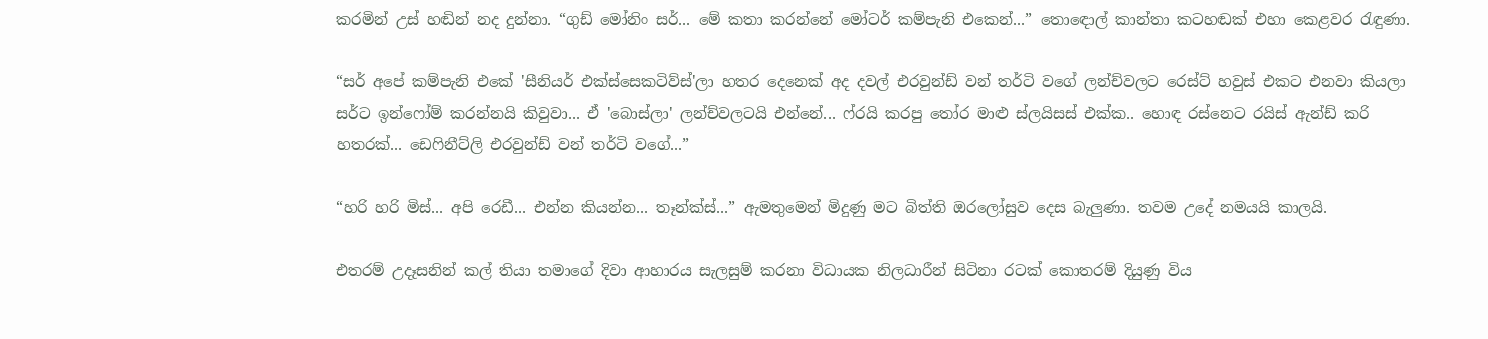කරමින් උස් හඬින් නද දුන්නා. “ගුඩ් මෝනිං සර්... මේ කතා කරන්නේ මෝටර් කම්පැනි එකෙන්...” තොඳොල් කාන්තා කටහඬක් එහා කෙළවර රැඳුණා.

“සර් අපේ කම්පැනි එකේ 'සීනියර් එක්ස්සෙකටිව්ස්'ලා හතර දෙනෙක් අද දවල් එරවුන්ඩ් වන් තර්ටි වගේ ලන්ච්වලට රෙස්ට් හවුස් එකට එනවා කියලා සර්ට ඉන්ෆෝම් කරන්නයි කිවුවා... ඒ 'බොස්ලා' ලන්ච්වලටයි එන්නේ... ෆ්රයි කරපු තෝර මාළු ස්ලයිසස් එක්ක.. හොඳ රස්නෙට රයිස් ඇන්ඩ් කරි හතරක්... ඩෙෆිනීට්ලි එරවුන්ඩ් වන් තර්ටි වගේ...”

“හරි හරි මිස්... අපි රෙඩී... එන්න කියන්න... තෑන්ක්ස්...” ඇමතුමෙන් මිදුණු මට බිත්ති ඔරලෝසුව දෙස බැලුණා. තවම උදේ නමයයි කාලයි.

එතරම් උදෑසනින් කල් තියා තමාගේ දිවා ආහාරය සැලසුම් කරනා විධායක නිලධාරීන් සිටිනා රටක් කොතරම් දියුණු විය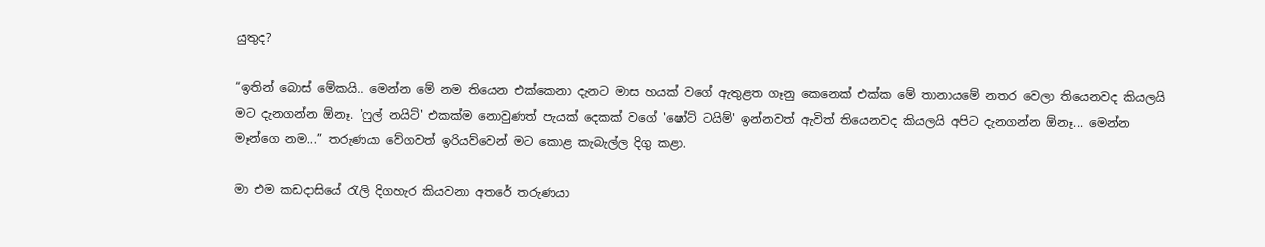යුතුද?

“ඉතින් බොස් මේකයි.. මෙන්න මේ නම තියෙන එක්කෙනා දැනට මාස හයක් වගේ ඇතුළත ගෑනු කෙනෙක් එක්ක මේ තානායමේ නතර වෙලා තියෙනවද කියලයි මට දැනගන්න ඕනෑ. 'ෆුල් නයිට්' එකක්ම නොවුණත් පැයක් දෙකක් වගේ 'ෂෝට් ටයිම්' ඉන්නවත් ඇවිත් තියෙනවද කියලයි අපිට දැනගන්න ඕනෑ... මෙන්න මෑන්ගෙ නම...” තරුණයා වේගවත් ඉරියව්වෙන් මට කොළ කැබැල්ල දිගු කළා.

මා එම කඩදාසියේ රැලි දිගහැර කියවනා අතරේ තරුණයා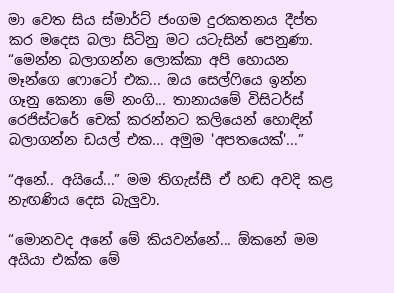මා වෙත සිය ස්මාර්ට් ජංගම දුරකතනය දීප්ත කර මදෙස බලා සිටිනු මට යටැසින් පෙනුණා. “මෙන්න බලාගන්න ලොක්කා අපි හොයන මෑන්ගෙ ෆොටෝ එක... ඔය සෙල්ෆියෙ ඉන්න ගෑනු කෙනා මේ නංගි... තානායමේ විසිටර්ස් රෙජිස්ටරේ චෙක් කරන්නට කලියෙන් හොඳින් බලාගන්න ඩයල් එක... අමුම 'අපතයෙක්'...”

“අනේ.. අයියේ...” මම තිගැස්සී ඒ හඬ අවදි කළ නැඟණිය දෙස බැලුවා.

“මොනවද අනේ මේ කියවන්නේ... ඕකනේ මම අයියා එක්ක මේ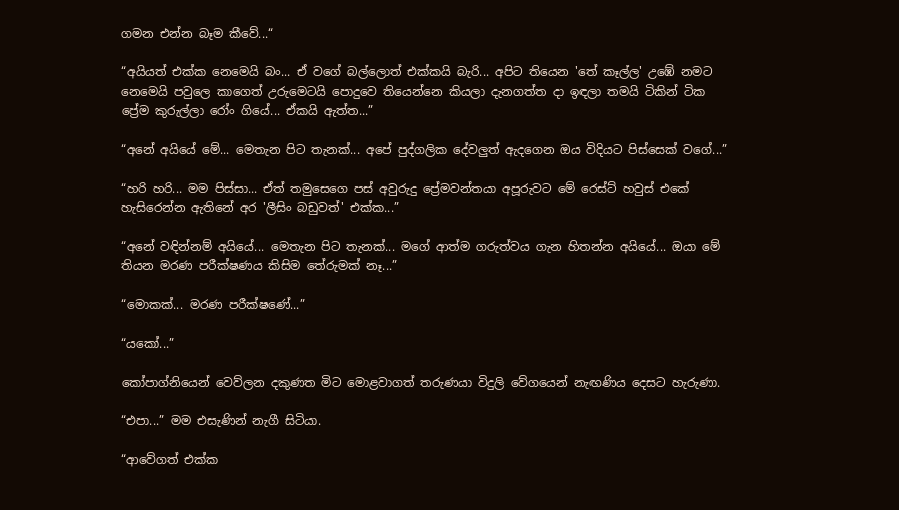ගමන එන්න බෑම කීවේ...“

“අයියත් එක්ක නෙමෙයි බං... ඒ වගේ බල්ලොත් එක්කයි බැරි... අපිට තියෙන 'තේ කෑල්ල' උඹේ නමට නෙමෙයි පවුලෙ කාගෙත් උරුමෙටයි පොදුවෙ තියෙන්නෙ කියලා දැනගත්ත දා ඉඳලා තමයි ටිකින් ටික ප්‍රේම කුරුල්ලා රෝං ගියේ... ඒකයි ඇත්ත...”

“අනේ අයියේ මේ... මෙතැන පිට තැනක්... අපේ පුද්ගලික දේවලුත් ඇදගෙන ඔය විදියට පිස්සෙක් වගේ...”

“හරි හරි... මම පිස්සා... ඒත් තමුසෙගෙ පස් අවුරුදු ප්‍රේමවන්තයා අපූරුවට මේ රෙස්ට් හවුස් එකේ හැසිරෙන්න ඇතිනේ අර 'ලීසිං බඩුවත්' එක්ක...”

“අනේ වඳින්නම් අයියේ... මෙතැන පිට තැනක්... මගේ ආත්ම ගරුත්වය ගැන හිතන්න අයියේ... ඔයා මේ තියන මරණ පරීක්ෂණය කිසිම තේරුමක් නෑ...”

“මොකක්... මරණ පරීක්ෂණේ...”

“යකෝ...”

කෝපාග්නියෙන් වෙව්ලන දකුණත මිට මොළවාගත් තරුණයා විදුලි වේගයෙන් නැඟණිය දෙසට හැරුණා.

“එපා...” මම එසැණින් නැගී සිටියා.

“ආවේගත් එක්ක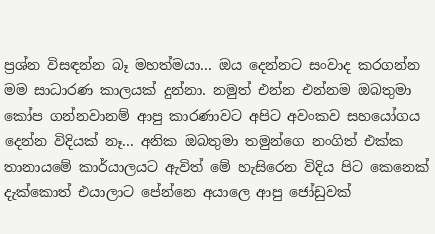ප්‍රශ්න විසඳන්න බෑ මහත්මයා... ඔය දෙන්නට සංවාද කරගන්න මම සාධාරණ කාලයක් දුන්නා. නමුත් එන්න එන්නම ඔබතුමා කෝප ගන්නවානම් ආපු කාරණාවට අපිට අවංකව සහයෝගය දෙන්න විදියක් නෑ... අනික ඔබතුමා තමුන්ගෙ නංගිත් එක්ක තානායමේ කාර්යාලයට ඇවිත් මේ හැසිරෙන විදිය පිට කෙනෙක් දැක්කොත් එයාලාට පේන්නෙ අයාලෙ ආපු ජෝඩුවක්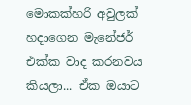මොකක්හරි අවුලක් හදාගෙන මැනේජර් එක්ක වාද කරනවය කියලා... ඒක ඔයාට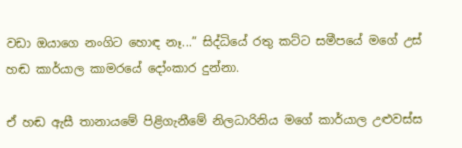වඩා ඔයාගෙ නංගිට හොඳ නෑ...” සිද්ධියේ රතු කට්ට සමීපයේ මගේ උස් හඬ කාර්යාල කාමරයේ දෝංකාර දුන්නා.

ඒ හඬ ඇසී තානායමේ පිළිගැනීමේ නිලධාරිනිය මගේ කාර්යාල උළුවස්ස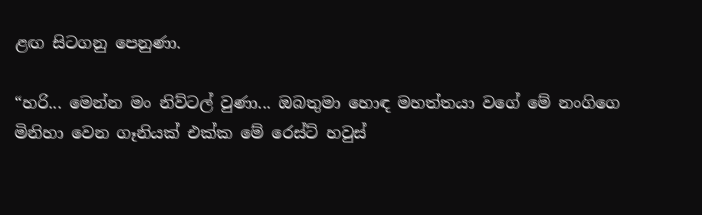ළඟ සිටගනු පෙනුණා.

“හරි... මෙන්න මං නිව්ටල් වුණා... ඔබතුමා හොඳ මහත්තයා වගේ මේ නංගිගෙ මිනිහා වෙන ගෑනියක් එක්ක මේ රෙස්ට් හවුස්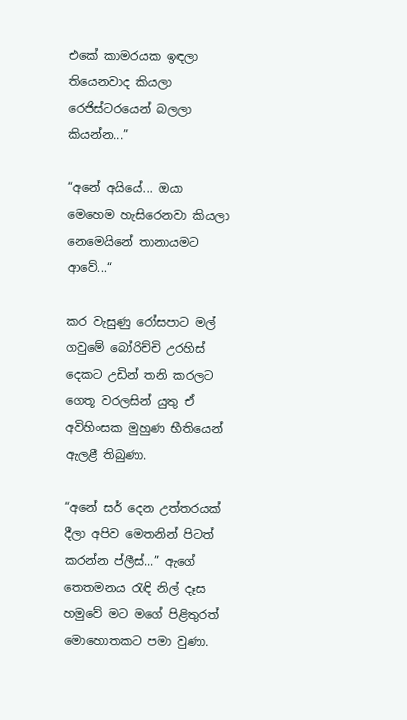එකේ කාමරයක ඉඳලා තියෙනවාද කියලා රෙජිස්ටරයෙන් බලලා කියන්න...”

“අනේ අයියේ... ඔයා මෙහෙම හැසිරෙනවා කියලා නෙමෙයිනේ තානායමට ආවේ...“

කර වැසුණු රෝසපාට මල් ගවුමේ බෝරිච්චි උරහිස් දෙකට උඩින් තනි කරලට ගෙතූ වරලසින් යුතු ඒ අවිහිංසක මුහුණ භීතියෙන් ඇලළී තිබුණා.

“අනේ සර් දෙන උත්තරයක් දීලා අපිව මෙතනින් පිටත් කරන්න ප්ලීස්...” ඇගේ තෙතමනය රැඳි නිල් දෑස හමුවේ මට මගේ පිළිතුරත් මොහොතකට පමා වුණා.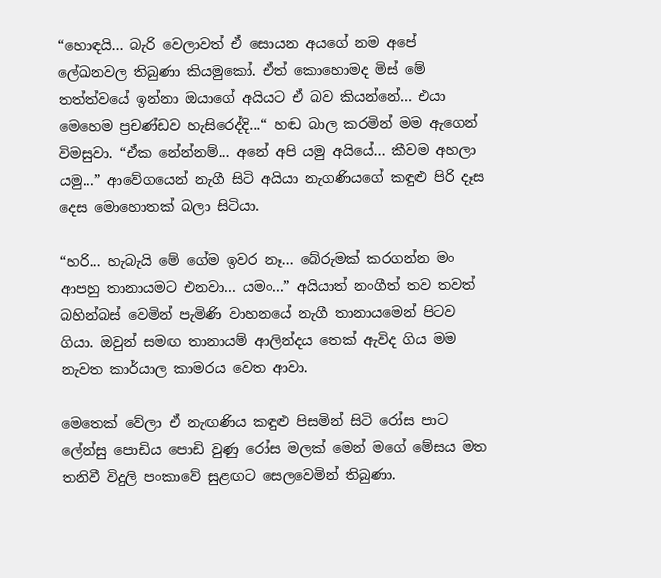“හොඳයි... බැරි වෙලාවත් ඒ සොයන අයගේ නම අපේ ලේඛනවල තිබුණා කියමුකෝ. ඒත් කොහොමද මිස් මේ තත්ත්වයේ ඉන්නා ඔයාගේ අයියට ඒ බව කියන්නේ... එයා මෙහෙම ප්‍රචණ්ඩව හැසිරෙද්දි...“ හඬ බාල කරමින් මම ඇගෙන් විමසුවා. “ඒක නේන්නම්... අනේ අපි යමු අයියේ... කීවම අහලා යමු...” ආවේගයෙන් නැගී සිටි අයියා නැගණියගේ කඳුළු පිරි දෑස දෙස මොහොතක් බලා සිටියා.

“හරි... හැබැයි මේ ගේම ඉවර නෑ... බේරුමක් කරගන්න මං ආපහු තානායමට එනවා... යමං...” අයියාත් නංගීත් තව තවත් බහින්බස් වෙමින් පැමිණි වාහනයේ නැගී තානායමෙන් පිටව ගියා. ඔවුන් සමඟ තානායම් ආලින්දය තෙක් ඇවිද ගිය මම නැවත කාර්යාල කාමරය වෙත ආවා.

මෙතෙක් වේලා ඒ නැඟණිය කඳුළු පිසමින් සිටි රෝස පාට ලේන්සු පොඩිය පොඩි වුණු රෝස මලක් මෙන් මගේ මේසය මත තනිවී විදුලි පංකාවේ සුළඟට සෙලවෙමින් තිබුණා.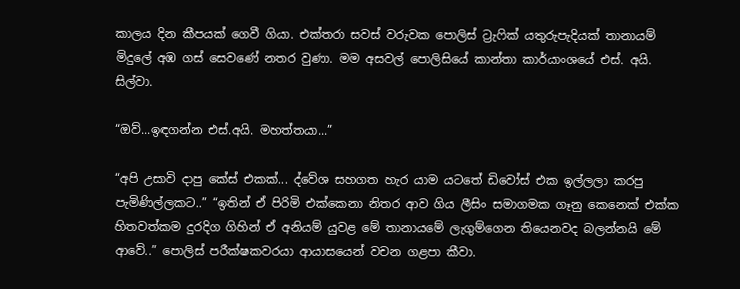කාලය දින කීපයක් ගෙවී ගියා. එක්තරා සවස් වරුවක පොලිස් ට්‍රැෆික් යතුරුපැදියක් තානායම් මිදුලේ අඹ ගස් සෙවණේ නතර වුණා. මම අසවල් පොලිසියේ කාන්තා කාර්යාංශයේ එස්. අයි. සිල්වා.

“ඔව්...ඉඳගන්න එස්.අයි. මහත්තයා...”

“අපි උසාවි දාපු කේස් එකක්... ද්වේශ සහගත හැර යාම යටතේ ඩිවෝස් එක ඉල්ලලා කරපු පැමිණිල්ලකට..” “ඉතින් ඒ පිරිමි එක්කෙනා නිතර ආව ගිය ලීසිං සමාගමක ගෑනු කෙනෙක් එක්ක හිතවත්කම දුරදිග ගිහින් ඒ අනියම් යුවළ මේ තානායමේ ලැගුම්ගෙන තියෙනවද බලන්නයි මේ ආවේ..” පොලිස් පරීක්ෂකවරයා ආයාසයෙන් වචන ගළපා කීවා.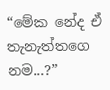“මේක නේද ඒ තැනැත්තගෙ නම...?”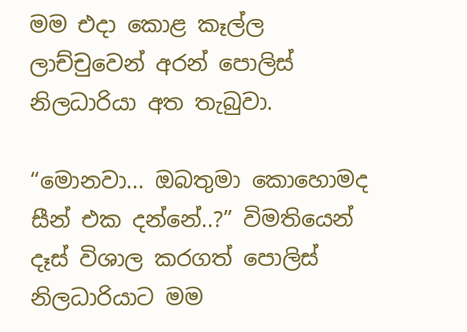මම එදා කොළ කෑල්ල ලාච්චුවෙන් අරන් පොලිස් නිලධාරියා අත තැබුවා.

“මොනවා... ඔබතුමා කොහොමද සීන් එක දන්නේ..?” විමතියෙන් දෑස් විශාල කරගත් පොලිස් නිලධාරියාට මම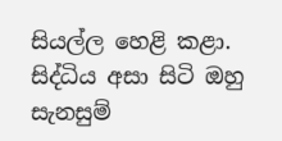සියල්ල හෙළි කළා. සිද්ධිය අසා සිටි ඔහු සැනසුම්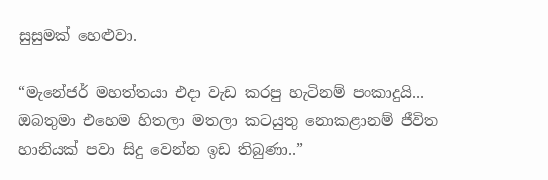සුසුමක් හෙළුවා.

“මැනේජර් මහත්තයා එදා වැඩ කරපු හැටිනම් පංකාදුයි... ඔබතුමා එහෙම හිතලා මතලා කටයුතු නොකළානම් ජීවිත හානියක් පවා සිදු වෙන්න ඉඩ තිබුණා..”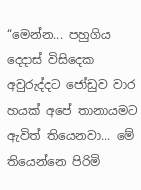“මෙන්න... පහුගිය දෙදාස් විසිදෙක අවුරුද්දට ජෝඩුව වාර හයක් අපේ තානායමට ඇවිත් තියෙනවා... මේ තියෙන්නෙ පිරිමි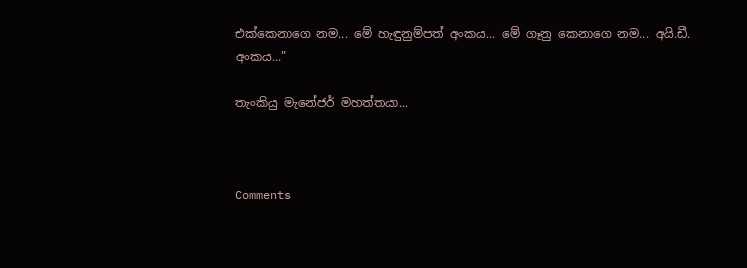එක්කෙනාගෙ නම... මේ හැඳුනුම්පත් අංකය... මේ ගෑනු කෙනාගෙ නම... අයි.ඩී. අංකය...”

තැංකියු මැනේජර් මහත්තයා...



Comments